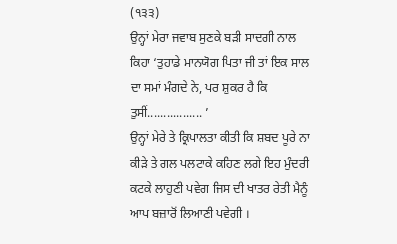(੧੩੩)
ਉਨ੍ਹਾਂ ਮੇਰਾ ਜਵਾਬ ਸੁਣਕੇ ਬੜੀ ਸਾਦਗੀ ਨਾਲ ਕਿਹਾ ‘ਤੁਹਾਡੇ ਮਾਨਯੋਗ ਪਿਤਾ ਜੀ ਤਾਂ ਇਕ ਸਾਲ ਦਾ ਸਮਾਂ ਮੰਗਦੇ ਨੇ, ਪਰ ਸ਼ੁਕਰ ਹੈ ਕਿ ਤੁਸੀਂ................. ’
ਉਨ੍ਹਾਂ ਮੇਰੇ ਤੇ ਕ੍ਰਿਪਾਲਤਾ ਕੀਤੀ ਕਿ ਸ਼ਬਦ ਪੂਰੇ ਨਾ ਕੀੜੇ ਤੇ ਗਲ ਪਲਟਾਕੇ ਕਹਿਣ ਲਗੇ ਇਹ ਮੁੰਦਰੀ ਕਟਕੇ ਲਾਹੁਣੀ ਪਵੇਗ ਜਿਸ ਦੀ ਖਾਤਰ ਰੇਤੀ ਮੈਨੂੰ ਆਪ ਬਜ਼ਾਰੋਂ ਲਿਆਣੀ ਪਵੇਗੀ ।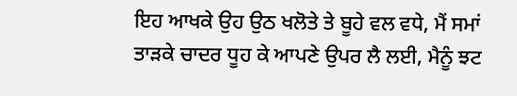ਇਹ ਆਖਕੇ ਉਹ ਉਠ ਖਲੋਤੇ ਤੇ ਬੂਹੇ ਵਲ ਵਧੇ, ਮੈਂ ਸਮਾਂ ਤਾੜਕੇ ਚਾਦਰ ਧੂਹ ਕੇ ਆਪਣੇ ਉਪਰ ਲੈ ਲਈ, ਮੈਨੂੰ ਝਟ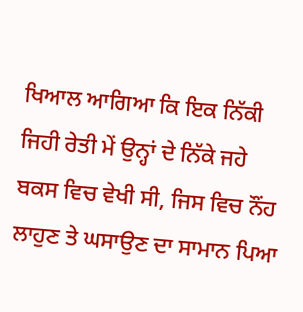ਖਿਆਲ ਆਗਿਆ ਕਿ ਇਕ ਨਿੱਕੀ ਜਿਹੀ ਰੇਤੀ ਮੇਂ ਉਨ੍ਹਾਂ ਦੇ ਨਿੱਕੇ ਜਹੇ ਬਕਸ ਵਿਚ ਵੇਖੀ ਸੀ, ਜਿਸ ਵਿਚ ਨੌਂਹ ਲਾਹੁਣ ਤੇ ਘਸਾਉਣ ਦਾ ਸਾਮਾਨ ਪਿਆ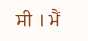ਸੀ । ਮੈਂ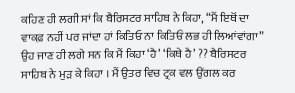ਕਹਿਣ ਹੀ ਲਗੀ ਸਾਂ ਕਿ ਬੈਰਿਸਟਰ ਸਾਹਿਬ ਨੇ ਕਿਹਾ, “ਮੈਂ ਇਥੋਂ ਦਾ ਵਾਕਫ਼ ਨਹੀਂ ਪਰ ਜਾਂਦਾ ਹਾਂ ਕਿਤਿਓ ਨਾ ਕਿਤਿਓਂ ਲਭ ਹੀ ਲਿਆਂਵਾਂਗਾ” ਉਹ ਜਾਣ ਹੀ ਲਗੇ ਸਨ ਕਿ ਮੈਂ ਕਿਹਾ ‘ਹੈ’ ‘ਕਿਥੇ ਹੈ’ ?? ਬੈਰਿਸਟਰ ਸਾਹਿਬ ਨੇ ਮੁੜ ਕੇ ਕਿਹਾ । ਮੈਂ ਉਤਰ ਵਿਚ ਟ੍ਰਕ ਵਲ ਉਂਗਲ ਕਰ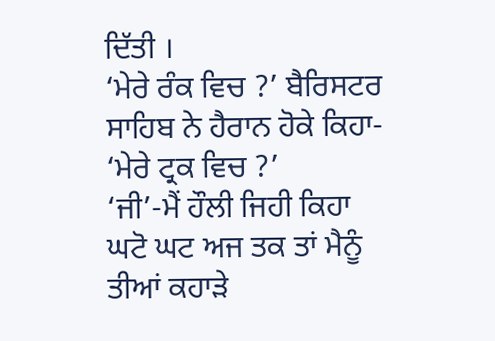ਦਿੱਤੀ ।
‘ਮੇਰੇ ਰੰਕ ਵਿਚ ?’ ਬੈਰਿਸਟਰ ਸਾਹਿਬ ਨੇ ਹੈਰਾਨ ਹੋਕੇ ਕਿਹਾ- ‘ਮੇਰੇ ਟ੍ਰਕ ਵਿਚ ?’
‘ਜੀ’-ਮੈਂ ਹੌਲੀ ਜਿਹੀ ਕਿਹਾ
ਘਟੋ ਘਟ ਅਜ ਤਕ ਤਾਂ ਮੈਨੂੰ ਤੀਆਂ ਕਹਾੜੇ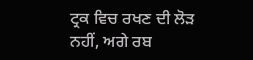ਟ੍ਰਕ ਵਿਚ ਰਖਣ ਦੀ ਲੋੜ ਨਹੀਂ, ਅਗੇ ਰਬ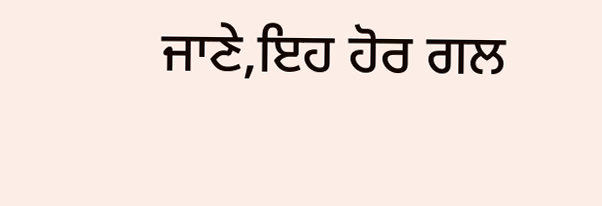ਜਾਣੇ,ਇਹ ਹੋਰ ਗਲ